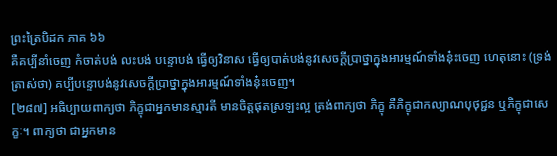ព្រះត្រៃបិដក ភាគ ៦៦
គឺគប្បីនាំចេញ កំចាត់បង់ លះបង់ បន្ទោបង់ ធ្វើឲ្យវិនាស ធ្វើឲ្យបាត់បង់នូវសេចក្តីប្រាថ្នាក្នុងអារម្មណ៍ទាំងនុ៎ះចេញ ហេតុនោះ (ទ្រង់ត្រាស់ថា) គប្បីបន្ទោបង់នូវសេចក្តីប្រាថ្នាក្នុងអារម្មណ៍ទាំងនុ៎ះចេញ។
[២៨៧] អធិប្បាយពាក្យថា ភិក្ខុជាអ្នកមានស្មារតី មានចិត្តផុតស្រឡះល្អ ត្រង់ពាក្យថា ភិក្ខុ គឺភិក្ខុជាកល្យាណបុថុជ្ជន ឬភិក្ខុជាសេក្ខៈ។ ពាក្យថា ជាអ្នកមាន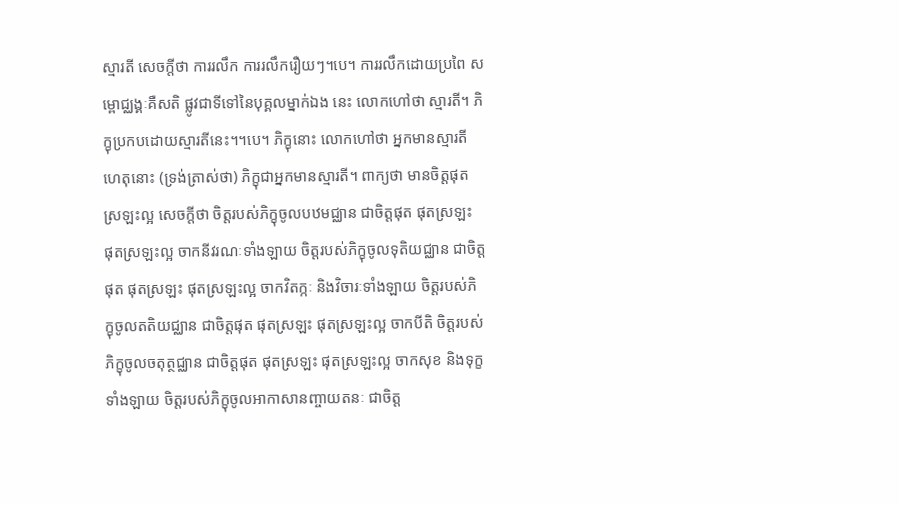ស្មារតី សេចក្តីថា ការរលឹក ការរលឹករឿយៗ។បេ។ ការរលឹកដោយប្រពៃ សម្ពោជ្ឈង្គៈគឺសតិ ផ្លូវជាទីទៅនៃបុគ្គលម្នាក់ឯង នេះ លោកហៅថា ស្មារតី។ ភិក្ខុប្រកបដោយស្មារតីនេះ។។បេ។ ភិក្ខុនោះ លោកហៅថា អ្នកមានស្មារតី ហេតុនោះ (ទ្រង់ត្រាស់ថា) ភិក្ខុជាអ្នកមានស្មារតី។ ពាក្យថា មានចិត្តផុតស្រឡះល្អ សេចក្តីថា ចិត្តរបស់ភិក្ខុចូលបឋមជ្ឈាន ជាចិត្តផុត ផុតស្រឡះ ផុតស្រឡះល្អ ចាកនីវរណៈទាំងឡាយ ចិត្តរបស់ភិក្ខុចូលទុតិយជ្ឈាន ជាចិត្តផុត ផុតស្រឡះ ផុតស្រឡះល្អ ចាកវិតក្កៈ និងវិចារៈទាំងឡាយ ចិត្តរបស់ភិក្ខុចូលតតិយជ្ឈាន ជាចិត្តផុត ផុតស្រឡះ ផុតស្រឡះល្អ ចាកបីតិ ចិត្តរបស់ភិក្ខុចូលចតុត្ថជ្ឈាន ជាចិត្តផុត ផុតស្រឡះ ផុតស្រឡះល្អ ចាកសុខ និងទុក្ខទាំងឡាយ ចិត្តរបស់ភិក្ខុចូលអាកាសានញ្ចាយតនៈ ជាចិត្ត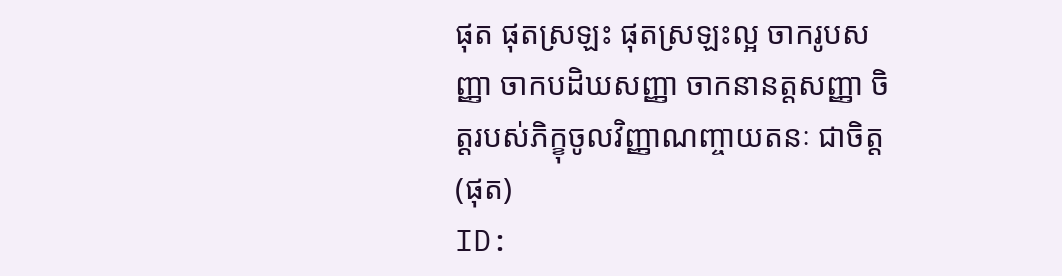ផុត ផុតស្រឡះ ផុតស្រឡះល្អ ចាករូបសញ្ញា ចាកបដិឃសញ្ញា ចាកនានត្តសញ្ញា ចិត្តរបស់ភិក្ខុចូលវិញ្ញាណញ្ចាយតនៈ ជាចិត្ត (ផុត)
ID: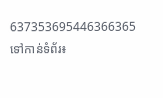637353695446366365
ទៅកាន់ទំព័រ៖